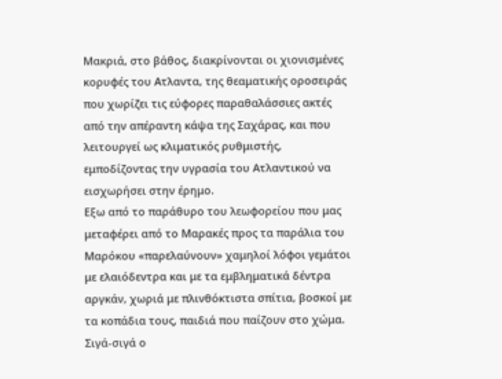Μακριά, στο βάθος, διακρίνονται οι χιονισμένες κορυφές του Ατλαντα, της θεαματικής οροσειράς που χωρίζει τις εύφορες παραθαλάσσιες ακτές από την απέραντη κάψα της Σαχάρας, και που λειτουργεί ως κλιματικός ρυθμιστής, εμποδίζοντας την υγρασία του Ατλαντικού να εισχωρήσει στην έρημο.
Εξω από το παράθυρο του λεωφορείου που μας μεταφέρει από το Μαρακές προς τα παράλια του Μαρόκου «παρελαύνουν» χαμηλοί λόφοι γεμάτοι με ελαιόδεντρα και με τα εμβληματικά δέντρα αργκάν, χωριά με πλινθόκτιστα σπίτια, βοσκοί με τα κοπάδια τους, παιδιά που παίζουν στο χώμα. Σιγά-σιγά ο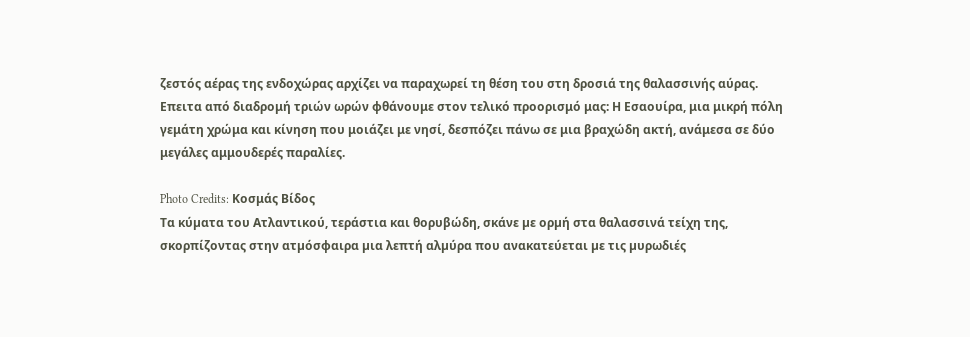ζεστός αέρας της ενδοχώρας αρχίζει να παραχωρεί τη θέση του στη δροσιά της θαλασσινής αύρας.
Επειτα από διαδρομή τριών ωρών φθάνουμε στον τελικό προορισμό μας: Η Εσαουίρα, μια μικρή πόλη γεμάτη χρώμα και κίνηση που μοιάζει με νησί, δεσπόζει πάνω σε μια βραχώδη ακτή, ανάμεσα σε δύο μεγάλες αμμουδερές παραλίες.

Photo Credits: Κοσμάς Βίδος
Τα κύµατα του Ατλαντικού, τεράστια και θορυβώδη, σκάνε µε ορµή στα θαλασσινά τείχη της, σκορπίζοντας στην ατµόσφαιρα µια λεπτή αλµύρα που ανακατεύεται µε τις µυρωδιές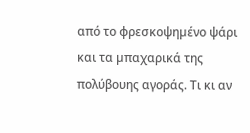από το φρεσκοψηµένο ψάρι και τα µπαχαρικά της πολύβουης αγοράς. Τι κι αν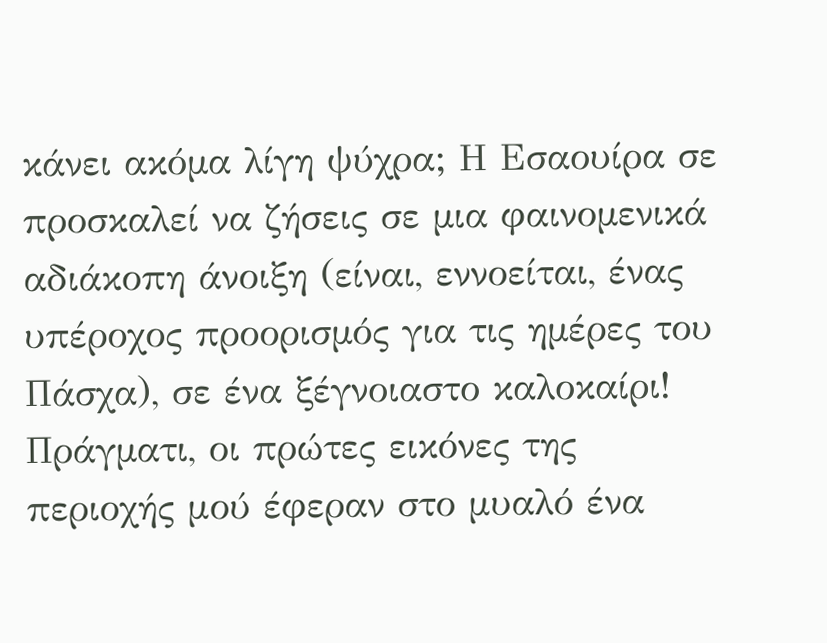κάνει ακόµα λίγη ψύχρα; Η Εσαουίρα σε προσκαλεί να ζήσεις σε µια φαινοµενικά αδιάκοπη άνοιξη (είναι, εννοείται, ένας υπέροχος προορισµός για τις ηµέρες του Πάσχα), σε ένα ξέγνοιαστο καλοκαίρι!
Πράγµατι, οι πρώτες εικόνες της περιοχής μού έφεραν στο μυαλό ένα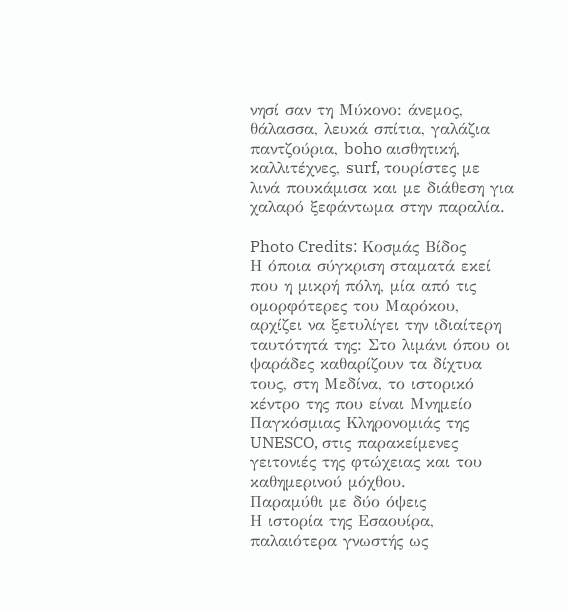νησί σαν τη Μύκονο: άνεμος, θάλασσα, λευκά σπίτια, γαλάζια παντζούρια, boho αισθητική, καλλιτέχνες, surf, τουρίστες με λινά πουκάμισα και με διάθεση για χαλαρό ξεφάντωμα στην παραλία.

Photo Credits: Κοσμάς Βίδος
Η όποια σύγκριση σταματά εκεί που η μικρή πόλη, μία από τις ομορφότερες του Μαρόκου, αρχίζει να ξετυλίγει την ιδιαίτερη ταυτότητά της: Στο λιμάνι όπου οι ψαράδες καθαρίζουν τα δίχτυα τους, στη Μεδίνα, το ιστορικό κέντρο της που είναι Μνημείο Παγκόσμιας Κληρονομιάς της UNESCO, στις παρακείμενες γειτονιές της φτώχειας και του καθημερινού μόχθου.
Παραμύθι με δύο όψεις
Η ιστορία της Εσαουίρα, παλαιότερα γνωστής ως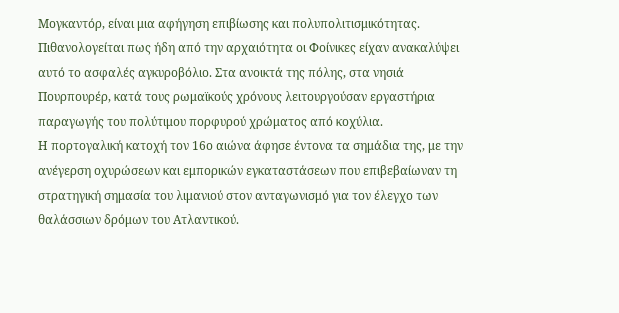Μογκαντόρ, είναι μια αφήγηση επιβίωσης και πολυπολιτισμικότητας. Πιθανολογείται πως ήδη από την αρχαιότητα οι Φοίνικες είχαν ανακαλύψει αυτό το ασφαλές αγκυροβόλιο. Στα ανοικτά της πόλης, στα νησιά Πουρπουρέρ, κατά τους ρωμαϊκούς χρόνους λειτουργούσαν εργαστήρια παραγωγής του πολύτιμου πορφυρού χρώματος από κοχύλια.
Η πορτογαλική κατοχή τον 16ο αιώνα άφησε έντονα τα σημάδια της, με την ανέγερση οχυρώσεων και εμπορικών εγκαταστάσεων που επιβεβαίωναν τη στρατηγική σημασία του λιμανιού στον ανταγωνισμό για τον έλεγχο των θαλάσσιων δρόμων του Ατλαντικού.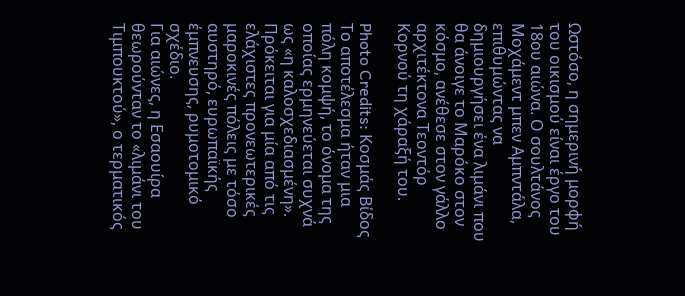Ωστόσο, η σημερινή μορφή του οικισμού είναι έργο του 18ου αιώνα. Ο σουλτάνος Μοχάμεντ μπεν Αμπντάλα, επιθυμώντας να δημιουργήσει ένα λιμάνι που θα άνοιγε το Μαρόκο στον κόσμο, ανέθεσε στον γάλλο αρχιτέκτονα Τεοντόρ Κορνού τη χάραξή του.

Photo Credits: Κοσμάς Βίδος
Το αποτέλεσμα ήταν μια πόλη κομψή, το όνομα της οποίας ερμηνεύεται συχνά ως «η καλοσχεδιασμένη». Πρόκειται για μία από τις ελάχιστες προνεωτερικές μαροκινές πόλεις με τόσο αυστηρό, ευρωπαϊκής έμπνευσης, ρυμοτομικό σχέδιο.
Για αιώνες, η Εσαουίρα θεωρούνταν το «λιμάνι του Tιμπουκτού», ο τερματικός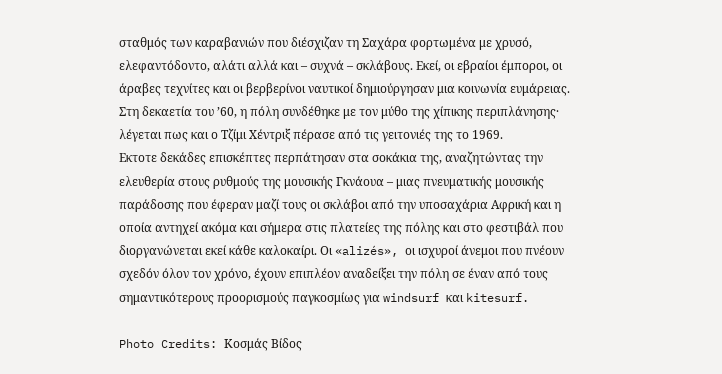σταθμός των καραβανιών που διέσχιζαν τη Σαχάρα φορτωμένα με χρυσό, ελεφαντόδοντο, αλάτι αλλά και – συχνά – σκλάβους. Εκεί, οι εβραίοι έμποροι, οι άραβες τεχνίτες και οι βερβερίνοι ναυτικοί δημιούργησαν μια κοινωνία ευμάρειας. Στη δεκαετία του ’60, η πόλη συνδέθηκε με τον μύθο της χίπικης περιπλάνησης· λέγεται πως και ο Τζίμι Χέντριξ πέρασε από τις γειτονιές της το 1969.
Εκτοτε δεκάδες επισκέπτες περπάτησαν στα σοκάκια της, αναζητώντας την ελευθερία στους ρυθμούς της μουσικής Γκνάουα – μιας πνευματικής μουσικής παράδοσης που έφεραν μαζί τους οι σκλάβοι από την υποσαχάρια Αφρική και η οποία αντηχεί ακόμα και σήμερα στις πλατείες της πόλης και στο φεστιβάλ που διοργανώνεται εκεί κάθε καλοκαίρι. Οι «alizés», οι ισχυροί άνεμοι που πνέουν σχεδόν όλον τον χρόνο, έχουν επιπλέον αναδείξει την πόλη σε έναν από τους σημαντικότερους προορισμούς παγκοσμίως για windsurf και kitesurf.

Photo Credits: Κοσμάς Βίδος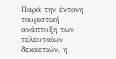Παρά την έντονη τουριστική ανάπτυξη των τελευταίων δεκαετιών, η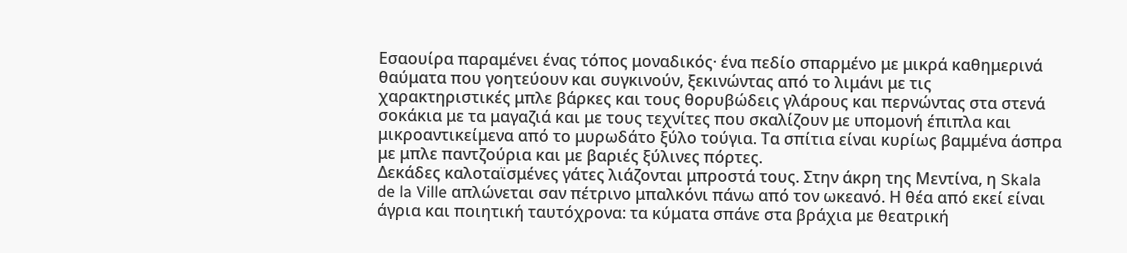Εσαουίρα παραμένει ένας τόπος μοναδικός· ένα πεδίο σπαρμένο με μικρά καθημερινά θαύματα που γοητεύουν και συγκινούν, ξεκινώντας από το λιμάνι με τις χαρακτηριστικές μπλε βάρκες και τους θορυβώδεις γλάρους και περνώντας στα στενά σοκάκια με τα μαγαζιά και με τους τεχνίτες που σκαλίζουν με υπομονή έπιπλα και μικροαντικείμενα από το μυρωδάτο ξύλο τούγια. Τα σπίτια είναι κυρίως βαμμένα άσπρα με μπλε παντζούρια και με βαριές ξύλινες πόρτες.
Δεκάδες καλοταϊσμένες γάτες λιάζονται μπροστά τους. Στην άκρη της Μεντίνα, η Skala de la Ville απλώνεται σαν πέτρινο μπαλκόνι πάνω από τον ωκεανό. Η θέα από εκεί είναι άγρια και ποιητική ταυτόχρονα: τα κύματα σπάνε στα βράχια με θεατρική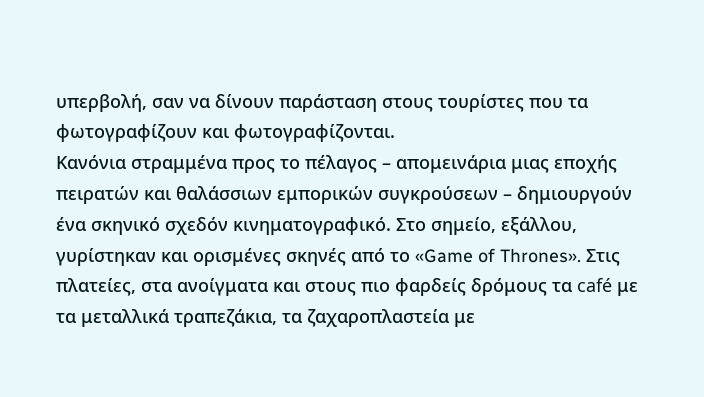υπερβολή, σαν να δίνουν παράσταση στους τουρίστες που τα φωτογραφίζουν και φωτογραφίζονται.
Κανόνια στραμμένα προς το πέλαγος – απομεινάρια μιας εποχής πειρατών και θαλάσσιων εμπορικών συγκρούσεων – δημιουργούν ένα σκηνικό σχεδόν κινηματογραφικό. Στο σημείο, εξάλλου, γυρίστηκαν και ορισμένες σκηνές από το «Game of Thrones». Στις πλατείες, στα ανοίγματα και στους πιο φαρδείς δρόμους τα café με τα μεταλλικά τραπεζάκια, τα ζαχαροπλαστεία με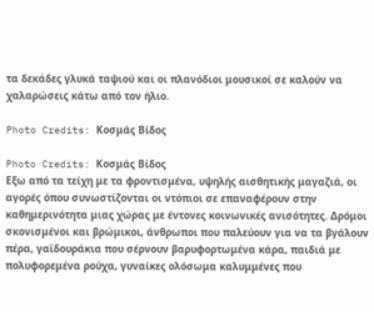τα δεκάδες γλυκά ταψιού και οι πλανόδιοι μουσικοί σε καλούν να χαλαρώσεις κάτω από τον ήλιο.

Photo Credits: Κοσμάς Βίδος

Photo Credits: Κοσμάς Βίδος
Εξω από τα τείχη με τα φροντισμένα, υψηλής αισθητικής μαγαζιά, οι αγορές όπου συνωστίζονται οι ντόπιοι σε επαναφέρουν στην καθημερινότητα μιας χώρας με έντονες κοινωνικές ανισότητες. Δρόμοι σκονισμένοι και βρώμικοι, άνθρωποι που παλεύουν για να τα βγάλουν πέρα, γαϊδουράκια που σέρνουν βαρυφορτωμένα κάρα, παιδιά με πολυφορεμένα ρούχα, γυναίκες ολόσωμα καλυμμένες που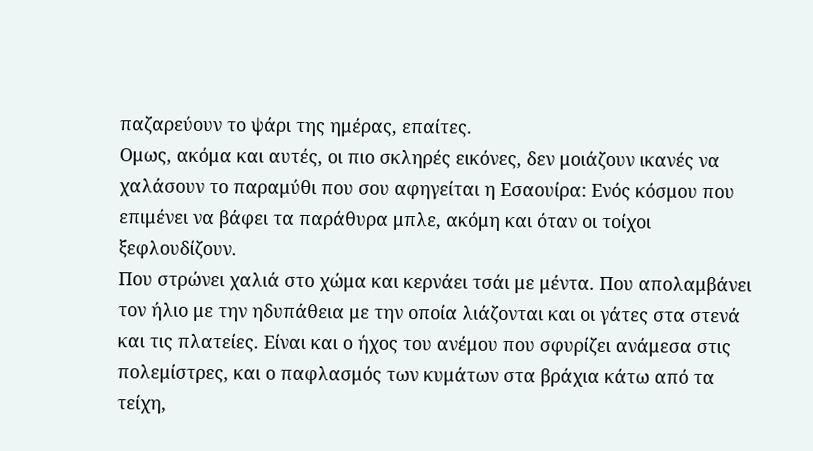παζαρεύουν το ψάρι της ημέρας, επαίτες.
Ομως, ακόμα και αυτές, οι πιο σκληρές εικόνες, δεν μοιάζουν ικανές να χαλάσουν το παραμύθι που σου αφηγείται η Εσαουίρα: Ενός κόσμου που επιμένει να βάφει τα παράθυρα μπλε, ακόμη και όταν οι τοίχοι ξεφλουδίζουν.
Που στρώνει χαλιά στο χώμα και κερνάει τσάι με μέντα. Που απολαμβάνει τον ήλιο με την ηδυπάθεια με την οποία λιάζονται και οι γάτες στα στενά και τις πλατείες. Είναι και ο ήχος του ανέμου που σφυρίζει ανάμεσα στις πολεμίστρες, και ο παφλασμός των κυμάτων στα βράχια κάτω από τα τείχη,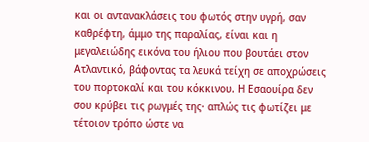και οι αντανακλάσεις του φωτός στην υγρή, σαν καθρέφτη, άμμο της παραλίας, είναι και η μεγαλειώδης εικόνα του ήλιου που βουτάει στον Ατλαντικό, βάφοντας τα λευκά τείχη σε αποχρώσεις του πορτοκαλί και του κόκκινου. Η Εσαουίρα δεν σου κρύβει τις ρωγμές της· απλώς τις φωτίζει με τέτοιον τρόπο ώστε να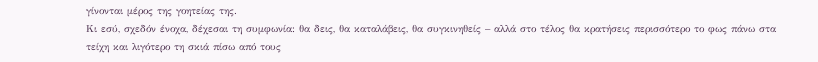γίνονται μέρος της γοητείας της.
Κι εσύ, σχεδόν ένοχα, δέχεσαι τη συμφωνία: θα δεις, θα καταλάβεις, θα συγκινηθείς – αλλά στο τέλος θα κρατήσεις περισσότερο το φως πάνω στα τείχη και λιγότερο τη σκιά πίσω από τους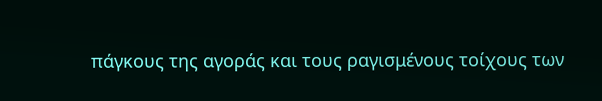πάγκους της αγοράς και τους ραγισμένους τοίχους των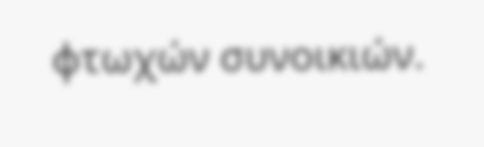φτωχών συνοικιών.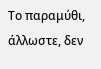Το παραμύθι, άλλωστε, δεν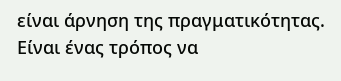είναι άρνηση της πραγματικότητας. Είναι ένας τρόπος να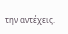την αντέχεις.